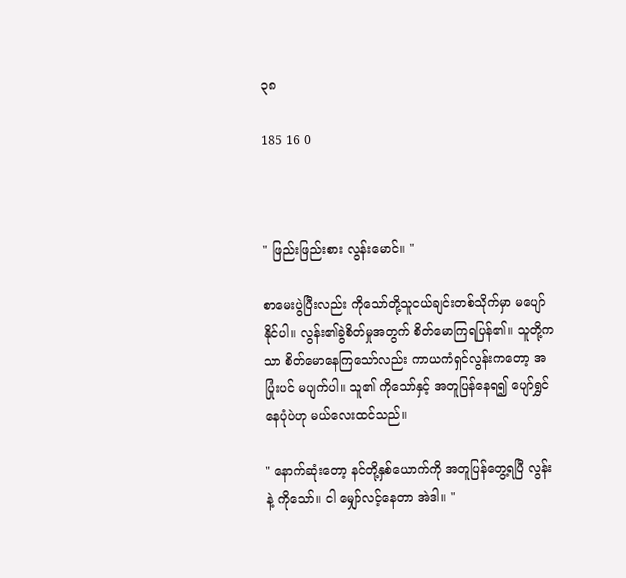၃၈

185 16 0



" ဖြည်းဖြည်းစား လွန်းမောင်။ "

စာမေးပွဲပြီးလည်း ကိုသော်တို့သူငယ်ချင်းတစ်သိုက်မှာ မပျော်နိုင်ပါ။ လွန်း၏ခွဲစိတ်မှုအတွက် စိတ်မောကြရပြန်၏။ သူတို့ကသာ စိတ်မောနေကြသော်လည်း ကာယကံရှင်လွန်းကတော့ အပြုံးပင် မပျက်ပါ။ သူ၏ ကိုသော်နှင့် အတူပြန်နေရ၍ ပျော်ရွှင်နေပုံပဲဟု မယ်လေးထင်သည်။

" နောက်ဆုံးတော့ နင်တို့နှစ်ယောက်ကို အတူပြန်တွေ့ရပြီ လွန်းနဲ့ ကိုသော်။ ငါ မျှော်လင့်နေတာ အဲဒါ။ "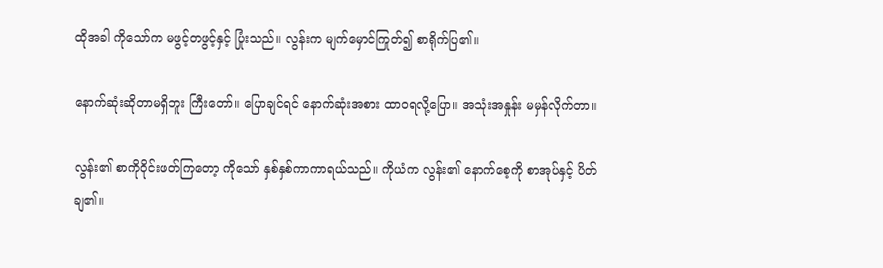ထိုအခါ ကိုသော်က မဖွင့်တဖွင့်နှင့် ပြုံးသည်။ လွန်းက မျက်မှောင်ကြုတ်၍ စာရိုက်ပြ၏။

နောက်ဆုံးဆိုတာမရှိဘူး ကြီးတော်။ ပြောချင်ရင် နောက်ဆုံးအစား ထာဝရလို့ပြော။ အသုံးအနှုန်း မမှန်လိုက်တာ။

လွန်း၏ စာကိုဝိုင်းဖတ်ကြတော့ ကိုသော် နှစ်နှစ်ကာကာရယ်သည်။ ကိုယံက လွန်း၏ နောက်စေ့ကို စာအုပ်နှင့် ပိတ်ချ၏။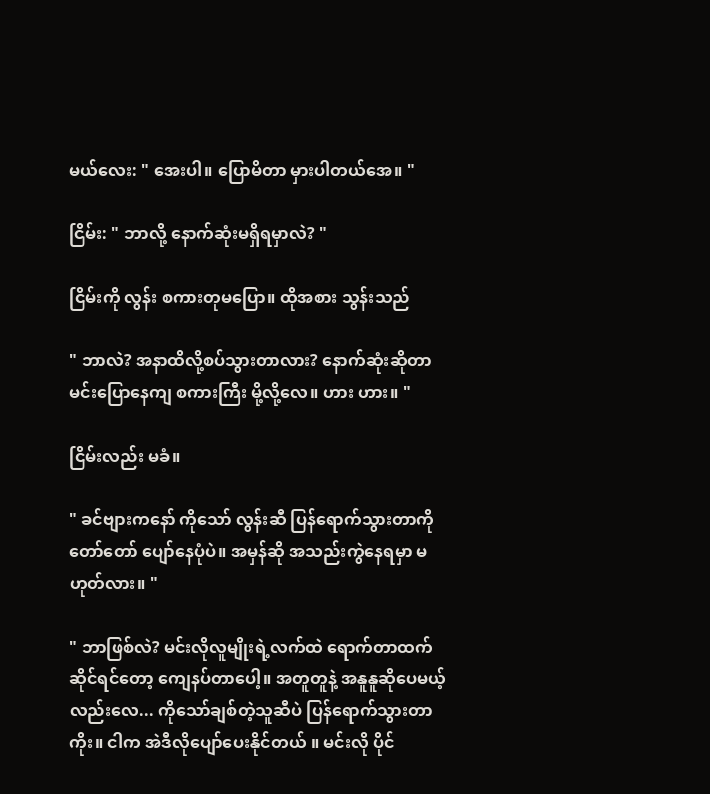မယ်လေး: " အေးပါ။ ပြောမိတာ မှားပါတယ်အေ။ "

ငြိမ်း: " ဘာလို့ နောက်ဆုံးမရှိရမှာလဲ? "

ငြိမ်းကို လွန်း စကားတုမပြော။ ထိုအစား သွန်းသည်

" ဘာလဲ? အနာထိလို့စပ်သွားတာလား? နောက်ဆုံးဆိုတာ မင်းပြောနေကျ စကားကြီး မို့လို့လေ။ ဟား ဟား။ "

ငြိမ်းလည်း မခံ။

" ခင်ဗျားကနော် ကိုသော် လွန်းဆီ ပြန်ရောက်သွားတာကို တော်တော် ပျော်နေပုံပဲ။ အမှန်ဆို အသည်းကွဲနေရမှာ မဟုတ်လား။ "

" ဘာဖြစ်လဲ? မင်းလိုလူမျိုးရဲ့လက်ထဲ ရောက်တာထက် ဆိုင်ရင်တော့ ကျေနပ်တာပေါ့။ အတူတူနဲ့ အနူနူဆိုပေမယ့်လည်းလေ... ကိုသော်ချစ်တဲ့သူဆီပဲ ပြန်ရောက်သွားတာကိုး။ ငါက အဲဒီလိုပျော်ပေးနိုင်တယ် ။ မင်းလို ပိုင်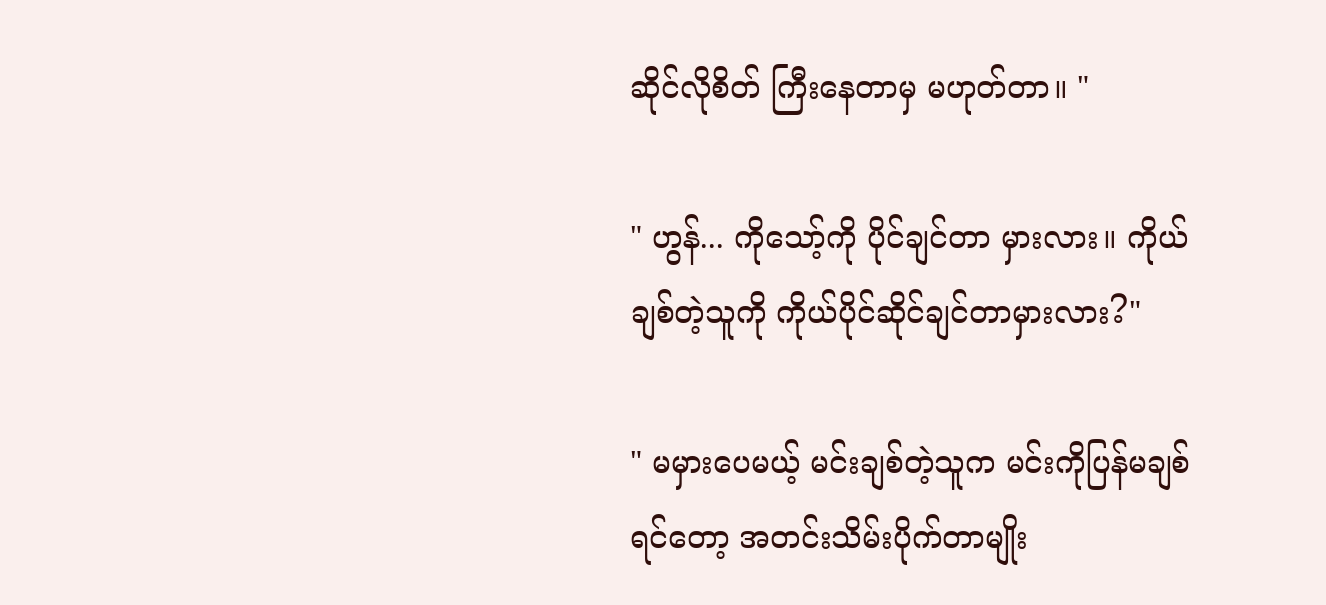ဆိုင်လိုစိတ် ကြီးနေတာမှ မဟုတ်တာ။ "

" ဟွန်... ကိုသော့်ကို ပိုင်ချင်တာ မှားလား။ ကိုယ်ချစ်တဲ့သူကို ကိုယ်ပိုင်ဆိုင်ချင်တာမှားလား?"

" မမှားပေမယ့် မင်းချစ်တဲ့သူက မင်းကိုပြန်မချစ်ရင်တော့ အတင်းသိမ်းပိုက်တာမျိုး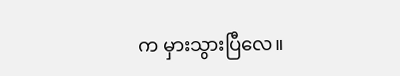က မှားသွားပြီလေ။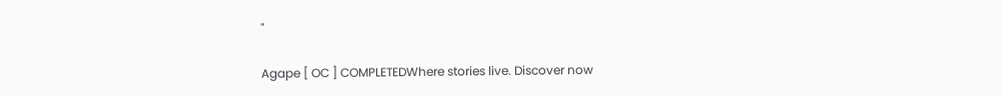"

Agape [ OC ] COMPLETEDWhere stories live. Discover now